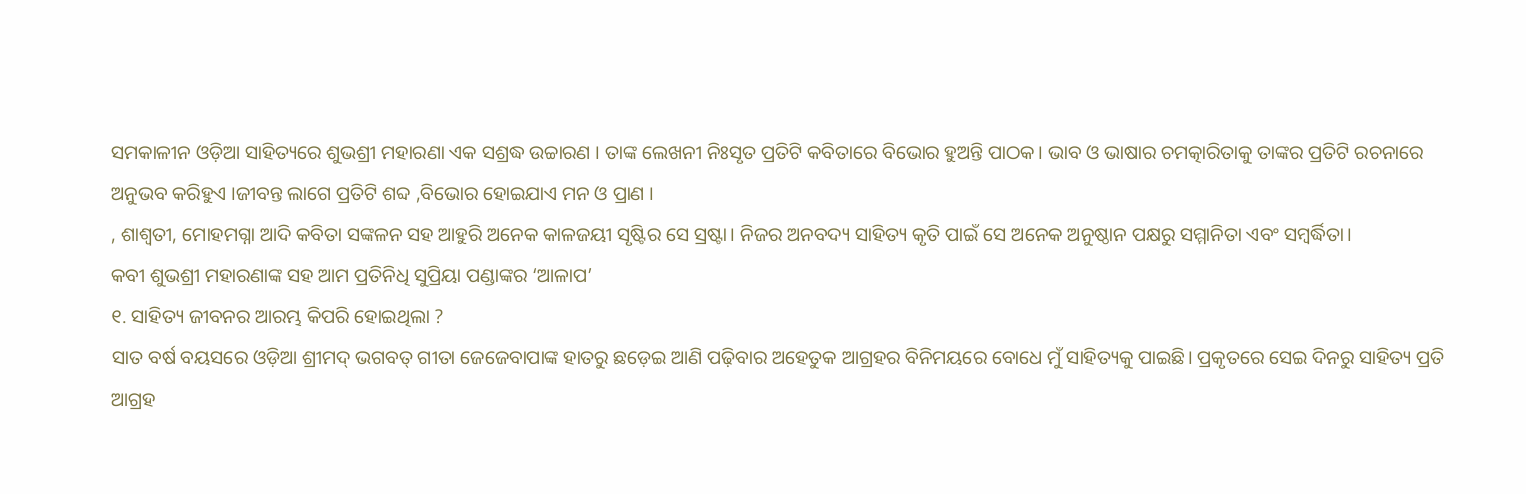ସମକାଳୀନ ଓଡ଼ିଆ ସାହିତ୍ୟରେ ଶୁଭଶ୍ରୀ ମହାରଣା ଏକ ସଶ୍ରଦ୍ଧ ଉଚ୍ଚାରଣ । ତାଙ୍କ ଲେଖନୀ ନିଃସୃତ ପ୍ରତିଟି କବିତାରେ ବିଭୋର ହୁଅନ୍ତି ପାଠକ। ଭାବ ଓ ଭାଷାର ଚମତ୍କାରିତାକୁ ତାଙ୍କର ପ୍ରତିଟି ରଚନାରେ ଅନୁଭବ କରିହୁଏ ।ଜୀବନ୍ତ ଲାଗେ ପ୍ରତିଟି ଶବ୍ଦ ,ବିଭୋର ହୋଇଯାଏ ମନ ଓ ପ୍ରାଣ ।
, ଶାଶ୍ବତୀ, ମୋହମଗ୍ନା ଆଦି କବିତା ସଙ୍କଳନ ସହ ଆହୁରି ଅନେକ କାଳଜୟୀ ସୃଷ୍ଟିର ସେ ସ୍ରଷ୍ଟା। ନିଜର ଅନବଦ୍ୟ ସାହିତ୍ୟ କୃତି ପାଇଁ ସେ ଅନେକ ଅନୁଷ୍ଠାନ ପକ୍ଷରୁ ସମ୍ମାନିତା ଏବଂ ସମ୍ବର୍ଦ୍ଧିତା।
କବୀ ଶୁଭଶ୍ରୀ ମହାରଣାଙ୍କ ସହ ଆମ ପ୍ରତିନିଧି ସୁପ୍ରିୟା ପଣ୍ଡାଙ୍କର ‘ଆଳାପ’
୧. ସାହିତ୍ୟ ଜୀବନର ଆରମ୍ଭ କିପରି ହୋଇଥିଲା ?
ସାତ ବର୍ଷ ବୟସରେ ଓଡ଼ିଆ ଶ୍ରୀମଦ୍ ଭଗବତ୍ ଗୀତା ଜେଜେବାପାଙ୍କ ହାତରୁ ଛଡ଼େଇ ଆଣି ପଢ଼ିବାର ଅହେତୁକ ଆଗ୍ରହର ବିନିମୟରେ ବୋଧେ ମୁଁ ସାହିତ୍ୟକୁ ପାଇଛି। ପ୍ରକୃତରେ ସେଇ ଦିନରୁ ସାହିତ୍ୟ ପ୍ରତି ଆଗ୍ରହ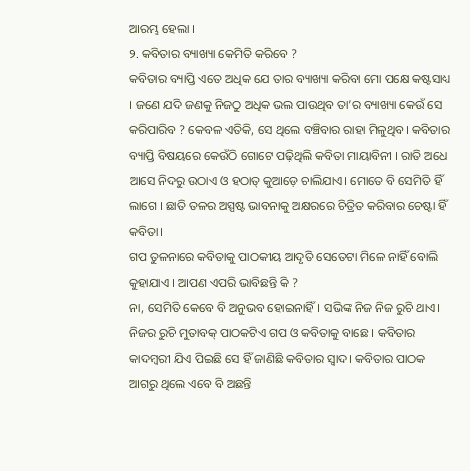ଆରମ୍ଭ ହେଲା ।
୨. କବିତାର ବ୍ୟାଖ୍ୟା କେମିତି କରିବେ ?
କବିତାର ବ୍ୟାପ୍ତି ଏତେ ଅଧିକ ଯେ ତାର ବ୍ୟାଖ୍ୟା କରିବା ମୋ ପକ୍ଷେ କଷ୍ଟସାଧ୍ୟ । ଜଣେ ଯଦି ଜଣକୁ ନିଜଠୁ ଅଧିକ ଭଲ ପାଉଥିବ ତା’ର ବ୍ୟାଖ୍ୟା କେଉଁ ସେ କରିପାରିବ ? କେବଳ ଏତିକି, ସେ ଥିଲେ ବଞ୍ଚିବାର ରାହା ମିଳୁଥିବ। କବିତାର ବ୍ୟାପ୍ତି ବିଷୟରେ କେଉଁଠି ଗୋଟେ ପଢ଼ିଥିଲି କବିତା ମାୟାବିନୀ । ରାତି ଅଧେ ଆସେ ନିଦରୁ ଉଠାଏ ଓ ହଠାତ୍ କୁଆଡ଼େ ଚାଲିଯାଏ। ମୋତେ ବି ସେମିତି ହିଁ ଲାଗେ । ଛାତି ତଳର ଅସ୍ପଷ୍ଟ ଭାବନାକୁ ଅକ୍ଷରରେ ଚିତ୍ରିତ କରିବାର ଚେଷ୍ଟା ହିଁ କବିତା।
ଗପ ତୁଳନାରେ କବିତାକୁ ପାଠକୀୟ ଆଦୃତି ସେତେଟା ମିଳେ ନାହିଁ ବୋଲି କୁହାଯାଏ । ଆପଣ ଏପରି ଭାବିଛନ୍ତି କି ?
ନା, ସେମିତି କେବେ ବି ଅନୁଭବ ହୋଇନାହିଁ। ସଭିଙ୍କ ନିଜ ନିଜ ରୁଚି ଥାଏ। ନିଜର ରୁଚି ମୁତାବକ୍ ପାଠକଟିଏ ଗପ ଓ କବିତାକୁ ବାଛେ । କବିତାର କାଦମ୍ବରୀ ଯିଏ ପିଇଛି ସେ ହିଁ ଜାଣିଛି କବିତାର ସ୍ବାଦ। କବିତାର ପାଠକ ଆଗରୁ ଥିଲେ ଏବେ ବି ଅଛନ୍ତି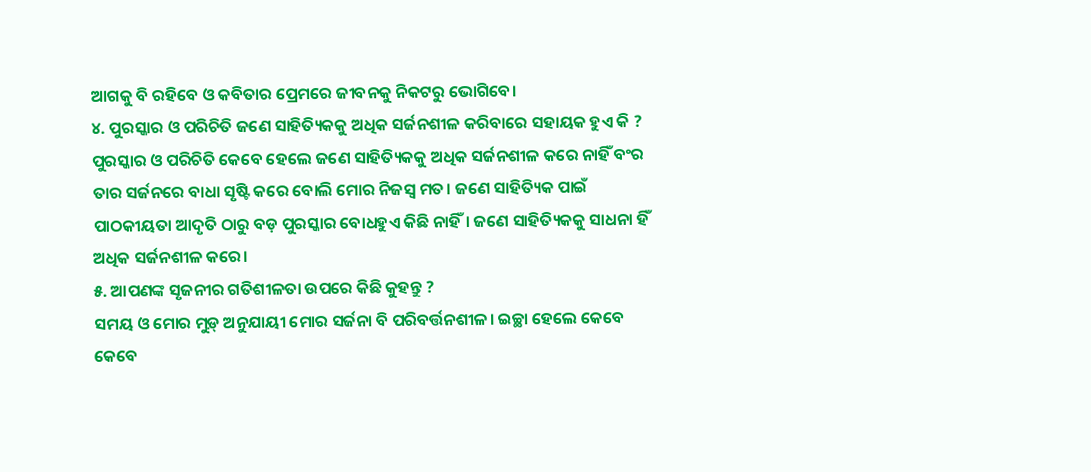ଆଗକୁ ବି ରହିବେ ଓ କବିତାର ପ୍ରେମରେ ଜୀବନକୁ ନିକଟରୁ ଭୋଗିବେ।
୪. ପୁରସ୍କାର ଓ ପରିଚିତି ଜଣେ ସାହିତ୍ୟିକକୁ ଅଧିକ ସର୍ଜନଶୀଳ କରିବାରେ ସହାୟକ ହୁଏ କି ?
ପୁରସ୍କାର ଓ ପରିଚିତି କେବେ ହେଲେ ଜଣେ ସାହିତ୍ୟିକକୁ ଅଧିକ ସର୍ଜନଶୀଳ କରେ ନାହିଁ ବଂର ତାର ସର୍ଜନରେ ବାଧା ସୃଷ୍ଟି କରେ ବୋଲି ମୋର ନିଜସ୍ଵ ମତ। ଜଣେ ସାହିତ୍ୟିକ ପାଇଁ ପାଠକୀୟତା ଆଦୃତି ଠାରୁ ବଡ଼ ପୁରସ୍କାର ବୋଧହୁଏ କିଛି ନାହିଁ। ଜଣେ ସାହିତ୍ୟିକକୁ ସାଧନା ହିଁ ଅଧିକ ସର୍ଜନଶୀଳ କରେ।
୫. ଆପଣଙ୍କ ସୃଜନୀର ଗତିଶୀଳତା ଉପରେ କିଛି କୁହନ୍ତୁ ?
ସମୟ ଓ ମୋର ମୁଡ଼୍ ଅନୁଯାୟୀ ମୋର ସର୍ଜନା ବି ପରିବର୍ତ୍ତନଶୀଳ। ଇଚ୍ଛା ହେଲେ କେବେ କେବେ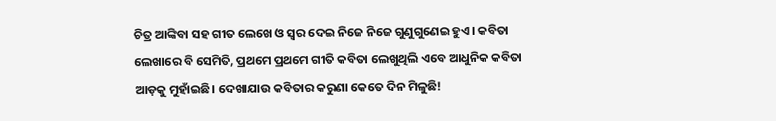ଚିତ୍ର ଆଙ୍କିବା ସହ ଗୀତ ଲେଖେ ଓ ସ୍ବର ଦେଇ ନିଜେ ନିଜେ ଗୁଣୁଗୁଣେଇ ହୁଏ। କବିତା ଲେଖାରେ ବି ସେମିତି, ପ୍ରଥମେ ପ୍ରଥମେ ଗୀତି କବିତା ଲେଖୁଥିଲି ଏବେ ଆଧୁନିକ କବିତା ଆଡ଼କୁ ମୁହାଁଇଛି। ଦେଖାଯାଉ କବିତାର କରୁଣା କେତେ ଦିନ ମିଳୁଛି!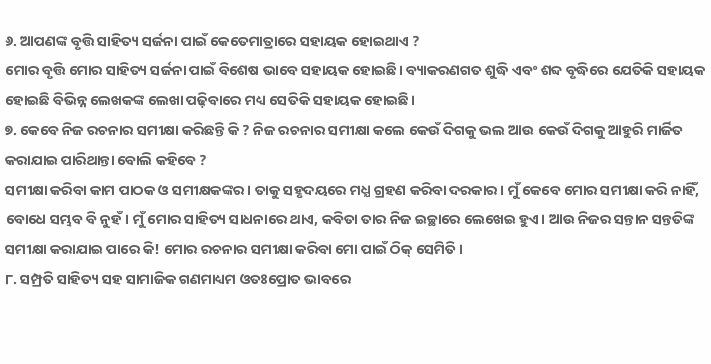୬. ଆପଣଙ୍କ ବୃତ୍ତି ସାହିତ୍ୟ ସର୍ଜନା ପାଇଁ କେତେମାତ୍ରାରେ ସହାୟକ ହୋଇଥାଏ ?
ମୋର ବୃତ୍ତି ମୋର ସାହିତ୍ୟ ସର୍ଜନା ପାଇଁ ବିଶେଷ ଭାବେ ସହାୟକ ହୋଇଛି। ବ୍ୟାକରଣଗତ ଶୁଦ୍ଧି ଏବଂ ଶବ୍ଦ ବୃଦ୍ଧିରେ ଯେତିକି ସହାୟକ ହୋଇଛି ବିଭିନ୍ନ ଲେଖକଙ୍କ ଲେଖା ପଢ଼ିବାରେ ମଧ୍ୟ ସେତିକି ସହାୟକ ହୋଇଛି।
୭. କେବେ ନିଜ ରଚନାର ସମୀକ୍ଷା କରିଛନ୍ତି କି ? ନିଜ ରଚନାର ସମୀକ୍ଷା କଲେ କେଉଁ ଦିଗକୁ ଭଲ ଆଉ କେଉଁ ଦିଗକୁ ଆହୁରି ମାର୍ଜିତ କରାଯାଇ ପାରିଥାନ୍ତା ବୋଲି କହିବେ ?
ସମୀକ୍ଷା କରିବା କାମ ପାଠକ ଓ ସମୀକ୍ଷକଙ୍କର। ତାକୁ ସହୃଦୟରେ ମଧ୍ଯ ଗ୍ରହଣ କରିବା ଦରକାର। ମୁଁ କେବେ ମୋର ସମୀକ୍ଷା କରି ନାହିଁ, ବୋଧେ ସମ୍ଭବ ବି ନୁହଁ। ମୁଁ ମୋର ସାହିତ୍ୟ ସାଧନାରେ ଥାଏ, କବିତା ତାର ନିଜ ଇଚ୍ଛାରେ ଲେଖେଇ ହୁଏ। ଆଉ ନିଜର ସନ୍ତାନ ସନ୍ତତିଙ୍କ ସମୀକ୍ଷା କରାଯାଇ ପାରେ କି! ମୋର ରଚନାର ସମୀକ୍ଷା କରିବା ମୋ ପାଇଁ ଠିକ୍ ସେମିତି।
୮. ସମ୍ପ୍ରତି ସାହିତ୍ୟ ସହ ସାମାଜିକ ଗଣମାଧ୍ୟମ ଓତଃପ୍ରୋତ ଭାବରେ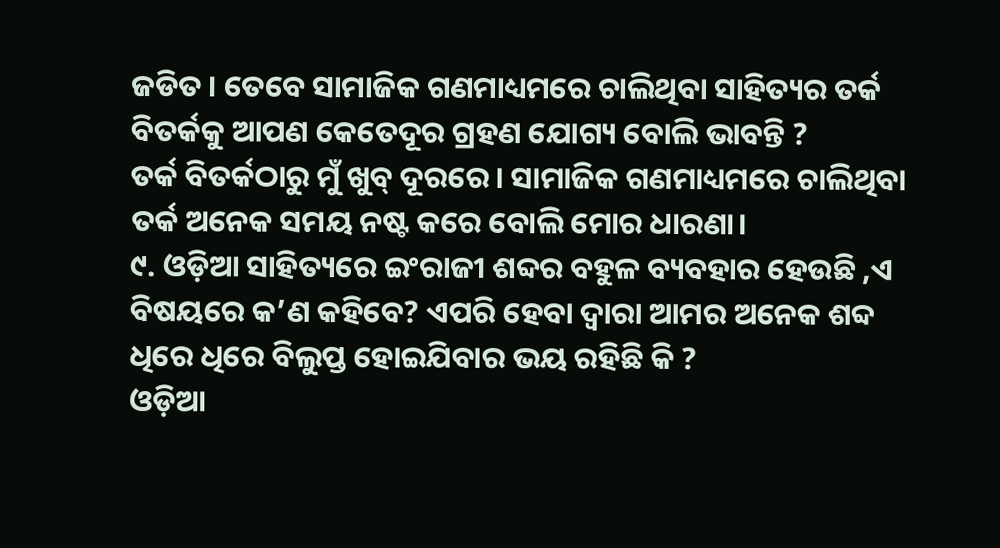ଜଡିତ । ତେବେ ସାମାଜିକ ଗଣମାଧ୍ୟମରେ ଚାଲିଥିବା ସାହିତ୍ୟର ତର୍କ ବିତର୍କକୁ ଆପଣ କେତେଦୂର ଗ୍ରହଣ ଯୋଗ୍ୟ ବୋଲି ଭାବନ୍ତି ?
ତର୍କ ବିତର୍କଠାରୁ ମୁଁ ଖୁବ୍ ଦୂରରେ। ସାମାଜିକ ଗଣମାଧ୍ୟମରେ ଚାଲିଥିବା ତର୍କ ଅନେକ ସମୟ ନଷ୍ଟ କରେ ବୋଲି ମୋର ଧାରଣା।
୯. ଓଡ଼ିଆ ସାହିତ୍ୟରେ ଇଂରାଜୀ ଶବ୍ଦର ବହୁଳ ବ୍ୟବହାର ହେଉଛି ,ଏ ବିଷୟରେ କ’ଣ କହିବେ? ଏପରି ହେବା ଦ୍ବାରା ଆମର ଅନେକ ଶବ୍ଦ ଧିରେ ଧିରେ ବିଲୁପ୍ତ ହୋଇଯିବାର ଭୟ ରହିଛି କି ?
ଓଡ଼ିଆ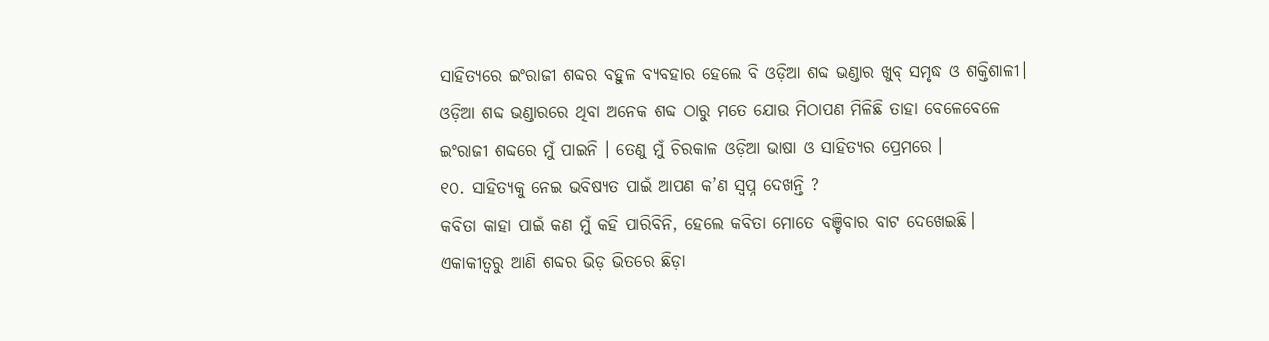ସାହିତ୍ୟରେ ଇଂରାଜୀ ଶବ୍ଦର ବହୁଳ ବ୍ୟବହାର ହେଲେ ବି ଓଡ଼ିଆ ଶବ୍ଦ ଭଣ୍ଡାର ଖୁବ୍ ସମୃଦ୍ଧ ଓ ଶକ୍ତିଶାଳୀ। ଓଡ଼ିଆ ଶବ୍ଦ ଭଣ୍ଡାରରେ ଥିବା ଅନେକ ଶବ୍ଦ ଠାରୁ ମତେ ଯୋଉ ମିଠାପଣ ମିଳିଛି ତାହା ବେଳେବେଳେ ଇଂରାଜୀ ଶବ୍ଦରେ ମୁଁ ପାଇନି । ତେଣୁ ମୁଁ ଚିରକାଳ ଓଡ଼ିଆ ଭାଷା ଓ ସାହିତ୍ୟର ପ୍ରେମରେ ।
୧୦. ସାହିତ୍ୟକୁ ନେଇ ଭବିଷ୍ୟତ ପାଇଁ ଆପଣ କ’ଣ ସ୍ଵପ୍ନ ଦେଖନ୍ତି ?
କବିତା କାହା ପାଇଁ କଣ ମୁଁ କହି ପାରିବିନି, ହେଲେ କବିତା ମୋତେ ବଞ୍ଚିବାର ବାଟ ଦେଖେଇଛି। ଏକାକୀତ୍ବରୁ ଆଣି ଶବ୍ଦର ଭିଡ଼ ଭିତରେ ଛିଡ଼ା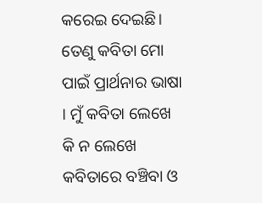କରେଇ ଦେଇଛି। ତେଣୁ କବିତା ମୋ ପାଇଁ ପ୍ରାର୍ଥନାର ଭାଷା । ମୁଁ କବିତା ଲେଖେ କି ନ ଲେଖେ କବିତାରେ ବଞ୍ଚିବା ଓ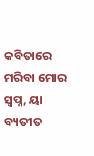କବିତାରେ ମରିବା ମୋର ସ୍ବପ୍ନ, ୟା ବ୍ୟତୀତ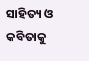ସାହିତ୍ୟ ଓ କବିତାକୁ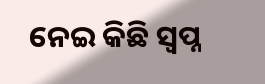ନେଇ କିଛି ସ୍ବପ୍ନ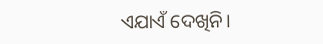ଏଯାଏଁ ଦେଖିନି।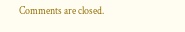Comments are closed.